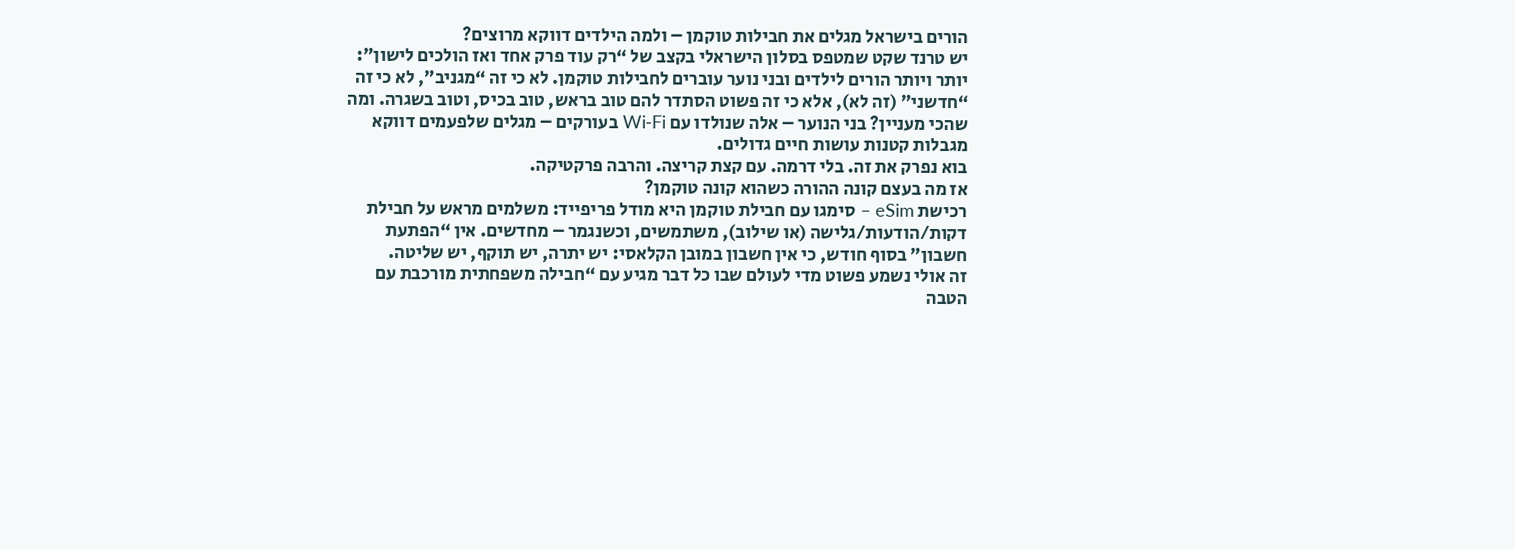הורים בישראל מגלים את חבילות טוקמן – ולמה הילדים דווקא מרוצים?
יש טרנד שקט שמטפס בסלון הישראלי בקצב של “רק עוד פרק אחד ואז הולכים לישון”: יותר ויותר הורים לילדים ובני נוער עוברים לחבילות טוקמן. לא כי זה “מגניב”, לא כי זה “חדשני” (זה לא), אלא כי זה פשוט הסתדר להם טוב בראש, טוב בכיס, וטוב בשגרה. ומה שהכי מעניין? בני הנוער – אלה שנולדו עם Wi‑Fi בעורקים – מגלים שלפעמים דווקא מגבלות קטנות עושות חיים גדולים.
בוא נפרק את זה. בלי דרמה. עם קצת קריצה. והרבה פרקטיקה.
אז מה בעצם קונה ההורה כשהוא קונה טוקמן?
רכישת eSim – סימגו עם חבילת טוקמן היא מודל פריפייד: משלמים מראש על חבילת דקות/הודעות/גלישה (או שילוב), משתמשים, וכשנגמר – מחדשים. אין “הפתעת חשבון” בסוף חודש, כי אין חשבון במובן הקלאסי: יש יתרה, יש תוקף, יש שליטה.
זה אולי נשמע פשוט מדי לעולם שבו כל דבר מגיע עם “חבילה משפחתית מורכבת עם הטבה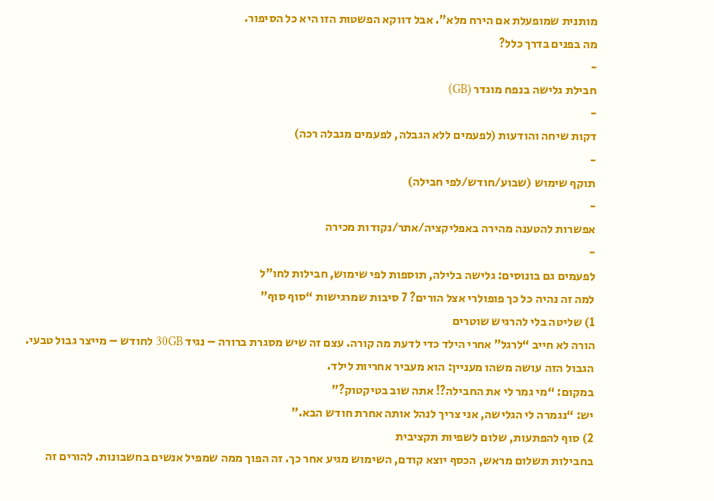מותנית שמופעלת אם הירח מלא”. אבל דווקא הפשטות הזו היא כל הסיפור.
מה בפנים בדרך כלל?
-
חבילת גלישה בנפח מוגדר (GB)
-
דקות שיחה והודעות (לפעמים ללא הגבלה, לפעמים מגבלה רכה)
-
תוקף שימוש (שבוע/חודש/לפי חבילה)
-
אפשרות להטענה מהירה באפליקציה/אתר/נקודות מכירה
-
לפעמים גם בונוסים: גלישה בלילה, תוספות לפי שימוש, חבילות לחו"ל
למה זה נהיה כל כך פופולרי אצל הורים? 7 סיבות שמרגישות “סוף סוף”
1) שליטה בלי להרגיש שוטרים
הורה לא חייב “לרגל” אחרי הילד כדי לדעת מה קורה. עצם זה שיש מסגרת ברורה – נגיד 30GB לחודש – מייצר גבול טבעי. הגבול הזה עושה משהו מעניין: הוא מעביר אחריות לילד.
במקום: “מי גמר לי את החבילה?! אתה שוב בטיקטוק?”
יש: “נגמרה לי הגלישה, אני צריך לנהל אותה אחרת חודש הבא.”
2) סוף להפתעות, שלום לשפיות תקציבית
בחבילות תשלום מראש, הכסף יוצא קודם, השימוש מגיע אחר כך. זה הפוך ממה שמפיל אנשים בחשבונות. להורים זה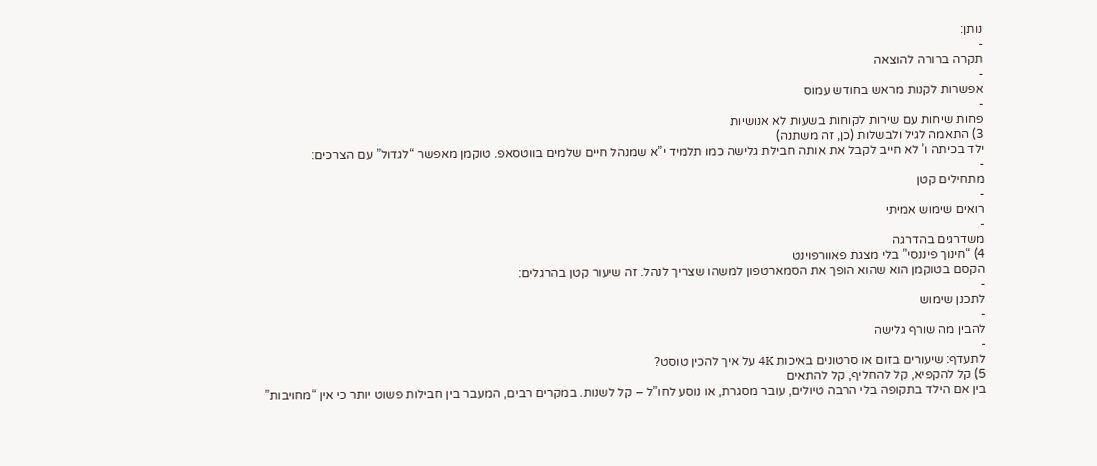נותן:
-
תקרה ברורה להוצאה
-
אפשרות לקנות מראש בחודש עמוס
-
פחות שיחות עם שירות לקוחות בשעות לא אנושיות
3) התאמה לגיל ולבשלות (כן, זה משתנה)
ילד בכיתה ו’ לא חייב לקבל את אותה חבילת גלישה כמו תלמיד י”א שמנהל חיים שלמים בווטסאפ. טוקמן מאפשר “לגדול” עם הצרכים:
-
מתחילים קטן
-
רואים שימוש אמיתי
-
משדרגים בהדרגה
4) “חינוך פיננסי” בלי מצגת פאוורפוינט
הקסם בטוקמן הוא שהוא הופך את הסמארטפון למשהו שצריך לנהל. זה שיעור קטן בהרגלים:
-
לתכנן שימוש
-
להבין מה שורף גלישה
-
לתעדף: שיעורים בזום או סרטונים באיכות 4K על איך להכין טוסט?
5) קל להקפיא, קל להחליף, קל להתאים
בין אם הילד בתקופה בלי הרבה טיולים, עובר מסגרת, או נוסע לחו”ל – קל לשנות. במקרים רבים, המעבר בין חבילות פשוט יותר כי אין “מחויבות”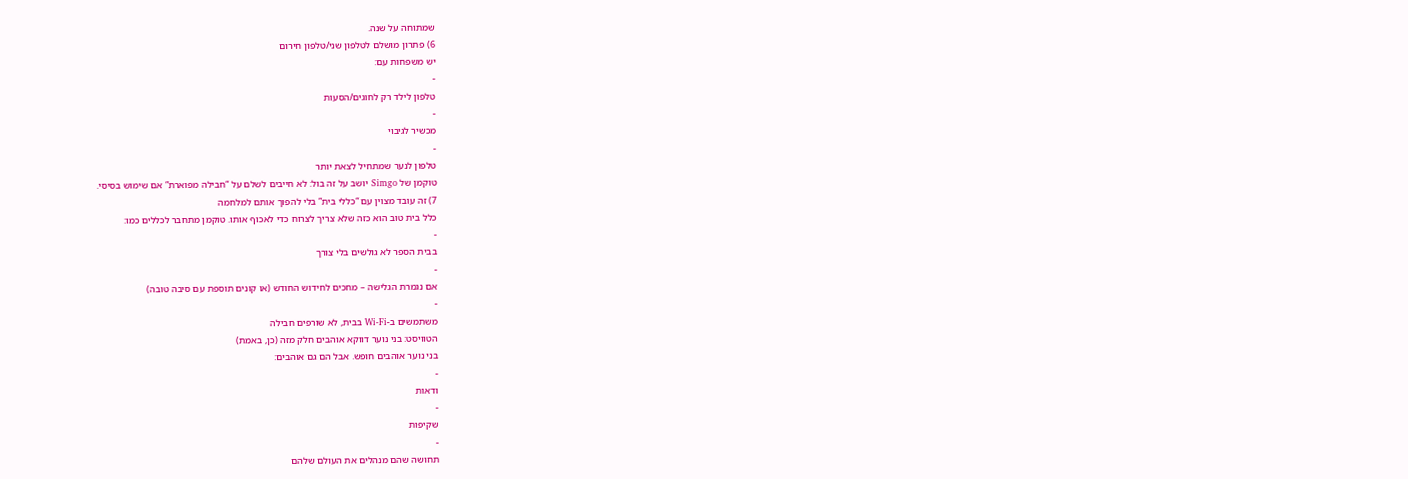שמתוחה על שנה.
6) פתרון מושלם לטלפון שני/טלפון חירום
יש משפחות עם:
-
טלפון לילד רק לחוגים/הסעות
-
מכשיר לגיבוי
-
טלפון לנער שמתחיל לצאת יותר
טוקמן של Simgo יושב על זה בול: לא חייבים לשלם על “חבילה מפוארת” אם שימוש בסיסי.
7) זה עובד מצוין עם “כללי בית” בלי להפוך אותם למלחמה
כלל בית טוב הוא כזה שלא צריך לצרוח כדי לאכוף אותו. טוקמן מתחבר לכללים כמו:
-
בבית הספר לא גולשים בלי צורך
-
אם נגמרת הגלישה – מחכים לחידוש החודש (או קונים תוספת עם סיבה טובה)
-
משתמשים ב-Wi‑Fi בבית, לא שורפים חבילה
הטוויסט: בני נוער דווקא אוהבים חלק מזה (כן, באמת)
בני נוער אוהבים חופש. אבל הם גם אוהבים:
-
ודאות
-
שקיפות
-
תחושה שהם מנהלים את העולם שלהם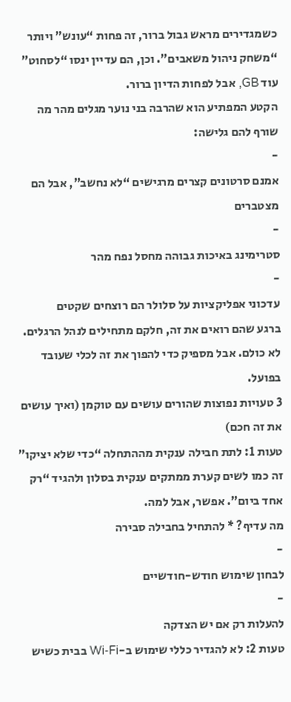כשמגדירים מראש גבול ברור, זה פחות “עונש” ויותר “משחק ניהול משאבים”. וכן, הם עדיין ינסו “לסחוט” עוד GB, אבל לפחות הדיון ברור.
הקטע המפתיע הוא שהרבה בני נוער מגלים מהר מה שורף להם גלישה:
-
אמנם סרטונים קצרים מרגישים “לא נחשב”, אבל הם מצטברים
-
סטרימינג באיכות גבוהה מחסל נפח מהר
-
עדכוני אפליקציות על סלולר הם רוצחים שקטים
ברגע שהם רואים את זה, חלקם מתחילים לנהל הרגלים. לא כולם. אבל מספיק כדי להפוך את זה לכלי שעובד בפועל.
3 טעויות נפוצות שהורים עושים עם טוקמן (ואיך עושים את זה חכם)
טעות 1: לתת חבילה ענקית מההתחלה “כדי שלא יציקו” זה כמו לשים קערת ממתקים ענקית בסלון ולהגיד “רק אחד ביום”. אפשר, אבל למה.
מה עדיף? * להתחיל בחבילה סבירה
-
לבחון שימוש חודש-חודשיים
-
להעלות רק אם יש הצדקה
טעות 2: לא להגדיר כללי שימוש ב-Wi‑Fi בבית כשיש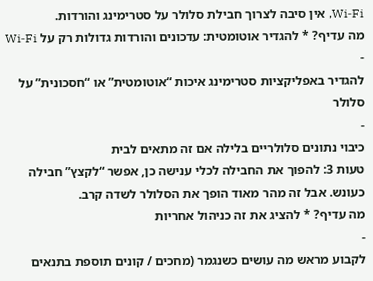Wi‑Fi, אין סיבה לצרוך חבילת סלולר על סטרימינג והורדות.
מה עדיף? * להגדיר אוטומטית: עדכונים והורדות גדולות רק על Wi‑Fi
-
להגדיר באפליקציות סטרימינג איכות “אוטומטית” או “חסכונית” על סלולר
-
כיבוי נתונים סלולריים בלילה אם זה מתאים לבית
טעות 3: להפוך את החבילה לכלי ענישה כן, אפשר “לקצץ” חבילה כעונש. אבל זה מהר מאוד הופך את הסלולר לשדה קרב.
מה עדיף? * להציג את זה כניהול אחריות
-
לקבוע מראש מה עושים כשנגמר (מחכים / קונים תוספת בתנאים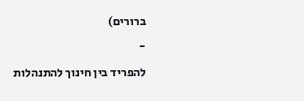ברורים)
-
להפריד בין חינוך להתנהלות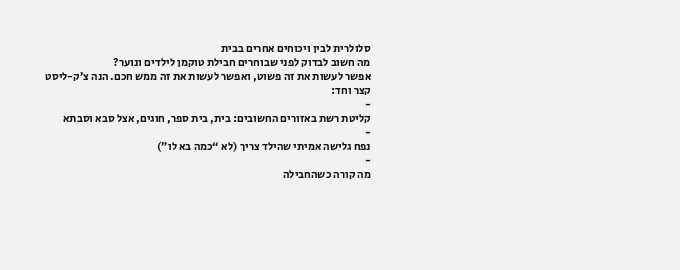סלולרית לבין ויכוחים אחרים בבית
מה חשוב לבדוק לפני שבוחרים חבילת טוקמן לילדים ונוער?
אפשר לעשות את זה פשוט, ואפשר לעשות את זה ממש חכם. הנה צ’ק-ליסט קצר וחד:
-
קליטת רשת באזורים החשובים: בית, בית ספר, חוגים, אצל סבא וסבתא
-
נפח גלישה אמיתי שהילד צריך (לא “כמה בא לו”)
-
מה קורה כשהחבילה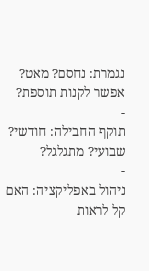נגמרת: נחסם? מאט? אפשר לקנות תוספת?
-
תוקף החבילה: חודשי? שבועי? מתגלגל?
-
ניהול באפליקציה: האם קל לראות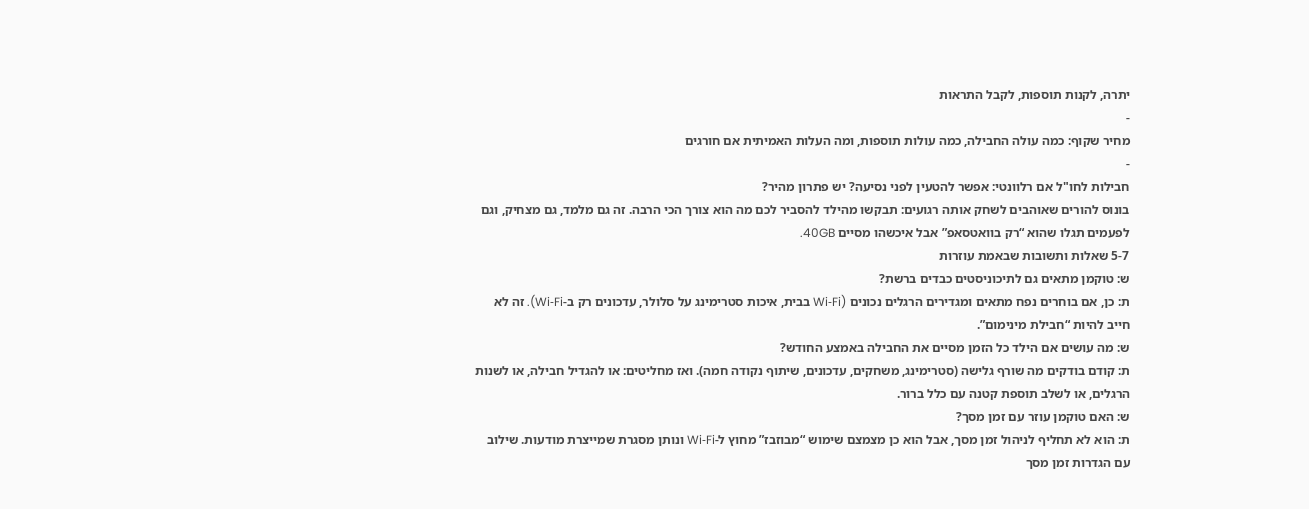יתרה, לקנות תוספות, לקבל התראות
-
מחיר שקוף: כמה עולה החבילה, כמה עולות תוספות, ומה העלות האמיתית אם חורגים
-
חבילות לחו"ל אם רלוונטי: אפשר להטעין לפני נסיעה? יש פתרון מהיר?
בונוס להורים שאוהבים לשחק אותה רגועים: תבקשו מהילד להסביר לכם מה הוא צורך הכי הרבה. זה גם מלמד, גם מצחיק, וגם לפעמים תגלו שהוא “רק בוואטסאפ” אבל איכשהו מסיים 40GB.
5-7 שאלות ותשובות שבאמת עוזרות
ש: טוקמן מתאים גם לתיכוניסטים כבדים ברשת?
ת: כן, אם בוחרים נפח מתאים ומגדירים הרגלים נכונים (Wi‑Fi בבית, איכות סטרימינג על סלולר, עדכונים רק ב-Wi‑Fi). זה לא חייב להיות “חבילת מינימום”.
ש: מה עושים אם הילד כל הזמן מסיים את החבילה באמצע החודש?
ת: קודם בודקים מה שורף גלישה (סטרימינג, משחקים, עדכונים, שיתוף נקודה חמה). ואז מחליטים: או להגדיל חבילה, או לשנות הרגלים, או לשלב תוספת קטנה עם כלל ברור.
ש: האם טוקמן עוזר עם זמן מסך?
ת: הוא לא תחליף לניהול זמן מסך, אבל הוא כן מצמצם שימוש “מבוזבז” מחוץ ל-Wi‑Fi ונותן מסגרת שמייצרת מודעות. שילוב עם הגדרות זמן מסך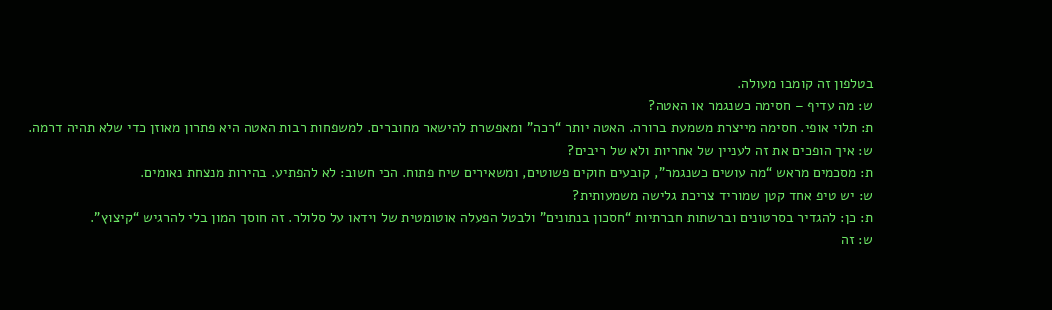בטלפון זה קומבו מעולה.
ש: מה עדיף – חסימה כשנגמר או האטה?
ת: תלוי אופי. חסימה מייצרת משמעת ברורה. האטה יותר “רכה” ומאפשרת להישאר מחוברים. למשפחות רבות האטה היא פתרון מאוזן כדי שלא תהיה דרמה.
ש: איך הופכים את זה לעניין של אחריות ולא של ריבים?
ת: מסכמים מראש “מה עושים כשנגמר”, קובעים חוקים פשוטים, ומשאירים שיח פתוח. הכי חשוב: לא להפתיע. בהירות מנצחת נאומים.
ש: יש טיפ אחד קטן שמוריד צריכת גלישה משמעותית?
ת: כן: להגדיר בסרטונים וברשתות חברתיות “חסכון בנתונים” ולבטל הפעלה אוטומטית של וידאו על סלולר. זה חוסך המון בלי להרגיש “קיצוץ”.
ש: זה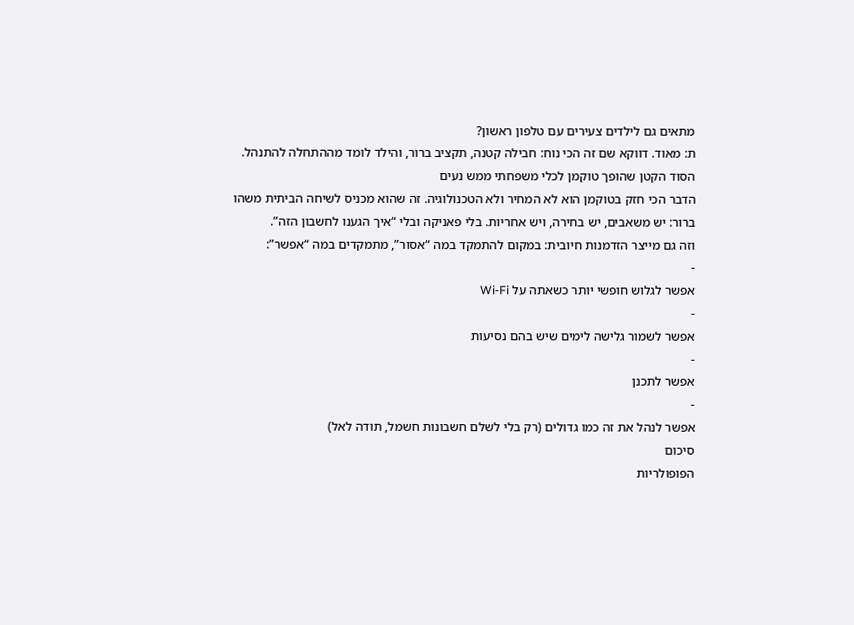מתאים גם לילדים צעירים עם טלפון ראשון?
ת: מאוד. דווקא שם זה הכי נוח: חבילה קטנה, תקציב ברור, והילד לומד מההתחלה להתנהל.
הסוד הקטן שהופך טוקמן לכלי משפחתי ממש נעים
הדבר הכי חזק בטוקמן הוא לא המחיר ולא הטכנולוגיה. זה שהוא מכניס לשיחה הביתית משהו ברור: יש משאבים, יש בחירה, ויש אחריות. בלי פאניקה ובלי “איך הגענו לחשבון הזה”.
וזה גם מייצר הזדמנות חיובית: במקום להתמקד במה “אסור”, מתמקדים במה “אפשר”:
-
אפשר לגלוש חופשי יותר כשאתה על Wi‑Fi
-
אפשר לשמור גלישה לימים שיש בהם נסיעות
-
אפשר לתכנן
-
אפשר לנהל את זה כמו גדולים (רק בלי לשלם חשבונות חשמל, תודה לאל)
סיכום
הפופולריות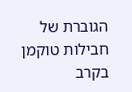הגוברת של חבילות טוקמן בקרב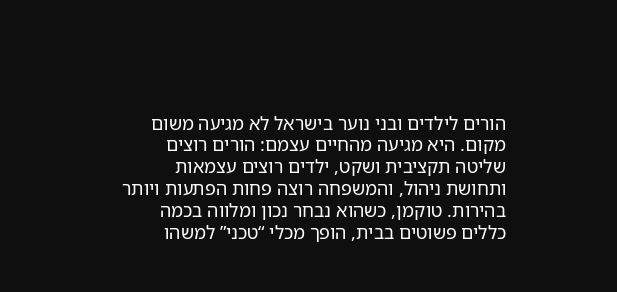הורים לילדים ובני נוער בישראל לא מגיעה משום מקום. היא מגיעה מהחיים עצמם: הורים רוצים שליטה תקציבית ושקט, ילדים רוצים עצמאות ותחושת ניהול, והמשפחה רוצה פחות הפתעות ויותר בהירות. טוקמן, כשהוא נבחר נכון ומלווה בכמה כללים פשוטים בבית, הופך מכלי “טכני” למשהו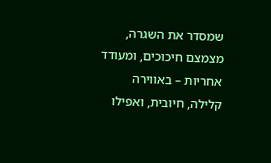שמסדר את השגרה, מצמצם חיכוכים, ומעודד אחריות – באווירה קלילה, חיובית, ואפילו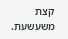קצת משעשעת.